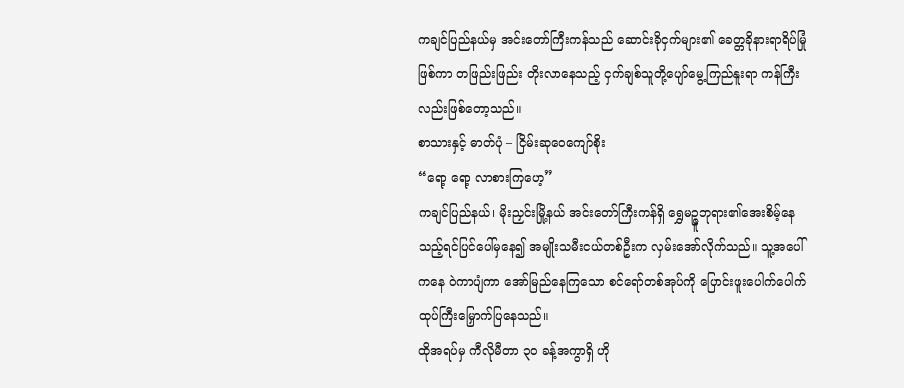ကချင်ပြည်နယ်မှ အင်းတော်ကြီးကန်သည် ဆောင်းခိုငှက်များ၏ ခေတ္တခိုနားရာရိပ်မြုံဖြစ်ကာ တဖြည်းဖြည်း တိုးလာနေသည့် ငှက်ချစ်သူတို့ပျော်မွေ့ကြည်နူးရာ ကန်ကြီးလည်းဖြစ်တော့သည်။
စာသားနှင့် ဓာတ်ပုံ – ငြိမ်းဆုဝေကျော်စိုး
“ရော့ ရော့ လာစားကြဟေ့”
ကချင်ပြည်နယ်၊ မိုးညှင်းမြို့နယ် အင်းတော်ကြီးကန်ရှိ ရွှေမဉ္ဇူဘုရား၏အေးစိမ့်နေသည့်ရင်ပြင်ပေါ်မှနေ၍ အမျိုးသမီးငယ်တစ်ဦးက လှမ်းအော်လိုက်သည်။ သူ့အပေါ်ကနေ ဝဲကာပျံကာ အော်မြည်နေကြသော စင်ရော်တစ်အုပ်ကို ပြောင်းဖူးပေါက်ပေါက်ထုပ်ကြီးမြှောက်ပြနေသည်။
ထိုအရပ်မှ ကီလိုမီတာ ၃၀ ခန့်အကွာရှိ ဟို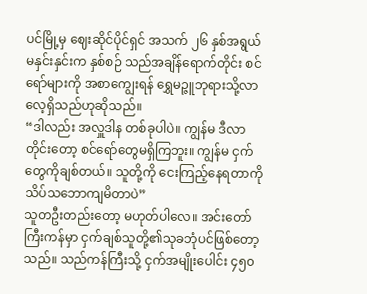ပင်မြို့မှ ဈေးဆိုင်ပိုင်ရှင် အသက် ၂၆ နှစ်အရွယ် မနှင်းနှင်းက နှစ်စဉ် သည်အချိန်ရောက်တိုင်း စင်ရော်များကို အစာကျွေးရန် ရွှေမဉ္ဇူဘုရားသို့လာလေ့ရှိသည်ဟုဆိုသည်။
“ဒါလည်း အလှူဒါန တစ်ခုပါပဲ။ ကျွန်မ ဒီလာတိုင်းတော့ စင်ရော်တွေမရှိကြဘူး။ ကျွန်မ ငှက်တွေကိုချစ်တယ်။ သူတို့ကို ငေးကြည့်နေရတာကို သိပ်သဘောကျမိတာပဲ”
သူတဦးတည်းတော့ မဟုတ်ပါလေ။ အင်းတော်ကြီးကန်မှာ ငှက်ချစ်သူတို့၏သုခဘုံပင်ဖြစ်တော့သည်။ သည်ကန်ကြီးသို့ ငှက်အမျိုးပေါင်း ၄၅၀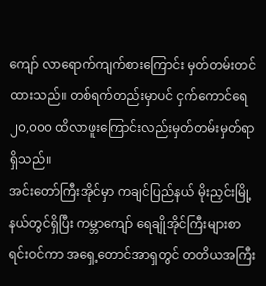ကျော် လာရောက်ကျက်စားကြောင်း မှတ်တမ်းတင်ထားသည်။ တစ်ရက်တည်းမှာပင် ငှက်ကောင်ရေ ၂၀,၀၀၀ ထိလာဖူးကြောင်းလည်းမှတ်တမ်းမှတ်ရာရှိသည်။
အင်းတော်ကြီးအိုင်မှာ ကချင်ပြည်နယ် မိုးညှင်းမြို့နယ်တွင်ရှိပြီး ကမ္ဘာကျော် ရေချိုအိုင်ကြီးများစာရင်းဝင်ကာ အရှေ့တောင်အာရှတွင် တတိယအကြီး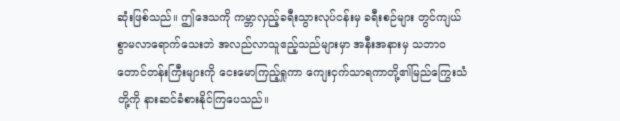ဆုံးဖြစ်သည်။ ဤဒေသကို ကမ္ဘာလှည့်ခရီးသွားလုပ်ငန်းမှ ခရီးစဉ်များ တွင်ကျယ်စွာမလာရောက်သေးဘဲ အလည်လာသူဧည့်သည်များမှာ အနီးအနားမှ သဘာဝတောင်တန်းကြီးများကို ငေးမောကြည့်ရှုကာ ကျေးငှက်သာရကာတို့၏မြည်ကြွေးသံတို့ကို နားဆင်ခံစားနိုင်ကြပေသည်။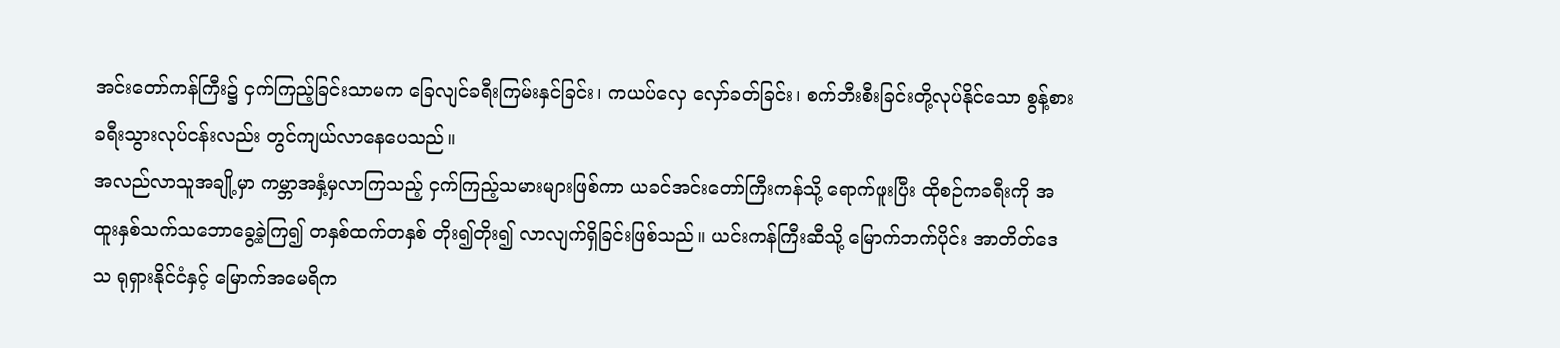အင်းတော်ကန်ကြီး၌ ငှက်ကြည့်ခြင်းသာမက ခြေလျင်ခရီးကြမ်းနှင်ခြင်း၊ ကယပ်လှေ လှော်ခတ်ခြင်း၊ စက်ဘီးစီးခြင်းတို့လုပ်နိုင်သော စွန့်စားခရီးသွားလုပ်ငန်းလည်း တွင်ကျယ်လာနေပေသည်။
အလည်လာသူအချို့မှာ ကမ္ဘာအနှံ့မှလာကြသည့် ငှက်ကြည့်သမားများဖြစ်ကာ ယခင်အင်းတော်ကြီးကန်သို့ ရောက်ဖူးပြီး ထိုစဉ်ကခရီးကို အထူးနှစ်သက်သဘောခွေ့ခဲ့ကြ၍ တနှစ်ထက်တနှစ် တိုး၍တိုး၍ လာလျက်ရှိခြင်းဖြစ်သည်။ ယင်းကန်ကြီးဆီသို့ မြောက်ဘက်ပိုင်း အာတိတ်ဒေသ ရုရှားနိုင်ငံနှင့် မြောက်အမေရိက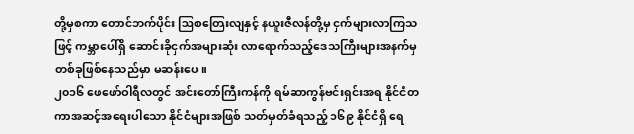တို့မှစကာ တောင်ဘက်ပိုင်း ဩစတြေးလျနှင့် နယူးဇီလန်တို့မှ ငှက်များလာကြသဖြင့် ကမ္ဘာပေါ်ရှိ ဆောင်းခိုငှက်အများဆုံး လာရောက်သည့်ဒေသကြီးများအနက်မှ တစ်ခုဖြစ်နေသည်မှာ မဆန်းပေ။
၂၀၁၆ ဖေဖော်ဝါရီလတွင် အင်းတော်ကြီးကန်ကို ရမ်ဆာကွန်ဗင်းရှင်းအရ နိုင်ငံတကာအဆင့်အရေးပါသော နိုင်ငံများအဖြစ် သတ်မှတ်ခံရသည့် ၁၆၉ နိုင်ငံရှိ ရေ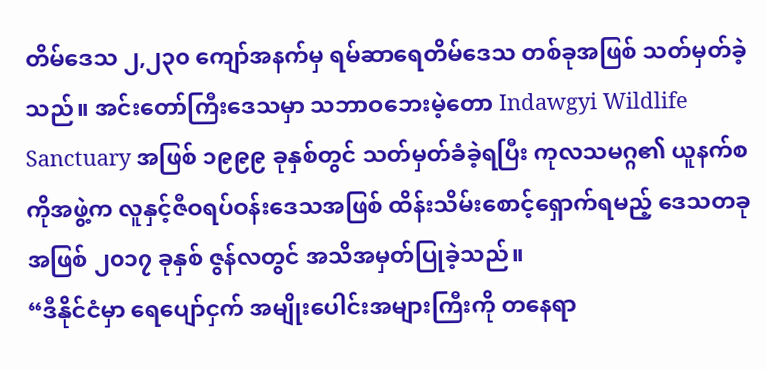တိမ်ဒေသ ၂,၂၃၀ ကျော်အနက်မှ ရမ်ဆာရေတိမ်ဒေသ တစ်ခုအဖြစ် သတ်မှတ်ခဲ့သည်။ အင်းတော်ကြီးဒေသမှာ သဘာဝဘေးမဲ့တော Indawgyi Wildlife Sanctuary အဖြစ် ၁၉၉၉ ခုနှစ်တွင် သတ်မှတ်ခံခဲ့ရပြီး ကုလသမဂ္ဂ၏ ယူနက်စကိုအဖွဲ့က လူနှင့်ဇီဝရပ်ဝန်းဒေသအဖြစ် ထိန်းသိမ်းစောင့်ရှောက်ရမည့် ဒေသတခုအဖြစ် ၂၀၁၇ ခုနှစ် ဇွန်လတွင် အသိအမှတ်ပြုခဲ့သည်။
“ဒီနိုင်ငံမှာ ရေပျော်ငှက် အမျိုးပေါင်းအများကြီးကို တနေရာ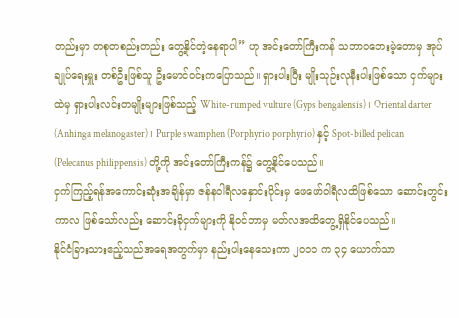တည်းမှာ တစုတစည်းတည်း တွေ့နိုင်တဲ့နေရာပါ” ဟု အင်းတော်ကြီးကန် သဘာဝဘေးမဲ့တောမှ အုပ်ချုပ်ရေးမှူး တစ်ဦးဖြစ်သူ ဦးမောင်ဝင်းကပြောသည်။ ရှားပါးပြီး မျိုးသုဉ်းလုနီးပါးဖြစ်သော ငှက်များထဲမှ ရှားပါးလင်းတမျိုးများဖြစ်သည့် White-rumped vulture (Gyps bengalensis) ၊ Oriental darter (Anhinga melanogaster) ၊ Purple swamphen (Porphyrio porphyrio) နှင့် Spot-billed pelican (Pelecanus philippensis) တို့ကို အင်းတော်ကြီးကန်၌ တွေ့နိုင်ပေသည်။
ငှက်ကြည့်ရန်အကောင်းဆုံးအချိန်မှာ ဇန်နဝါရီလနှောင်းပိုင်းမှ ဖေဖော်ဝါရီလထိဖြစ်သော ဆောင်းတွင်းကာလ ဖြစ်သော်လည်း ဆောင်းခိုငှက်များကို နိုဝင်ဘာမှ မတ်လအထိတွေ့ရှိနိုင်ပေသည်။
နိုင်ငံခြားသားဧည့်သည်အရေအတွက်မှာ နည်းပါးနေသေးကာ ၂၀၁၁ က ၃၄ ယောက်သာ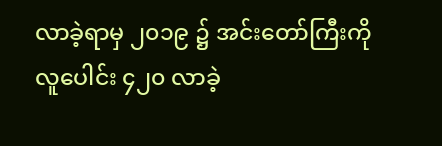လာခဲ့ရာမှ ၂၀၁၉ ၌ အင်းတော်ကြီးကို လူပေါင်း ၄၂၀ လာခဲ့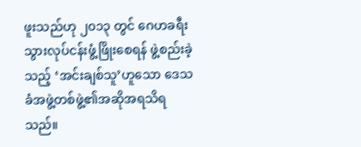ဖူးသည်ဟု ၂၀၁၃ တွင် ဂေဟခရီးသွားလုပ်ငန်းဖွံ့ဖြိုးစေရန် ဖွဲ့စည်းခဲ့သည့် ‘အင်းချစ်သူ’ဟူသော ဒေသခံအဖွဲ့တစ်ဖွဲ့၏အဆိုအရသိရသည်။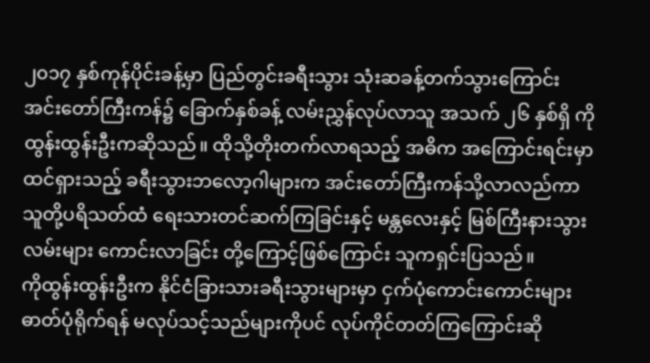၂၀၁၇ နှစ်ကုန်ပိုင်းခန့်မှာ ပြည်တွင်းခရီးသွား သုံးဆခန့်တက်သွားကြောင်း အင်းတော်ကြီးကန်၌ ခြောက်နှစ်ခန့် လမ်းညွှန်လုပ်လာသူ အသက် ၂၆ နှစ်ရှိ ကိုထွန်းထွန်းဦးကဆိုသည်။ ထိုသို့တိုးတက်လာရသည့် အဓိက အကြောင်းရင်းမှာ ထင်ရှားသည့် ခရီးသွားဘလော့ဂါများက အင်းတော်ကြီးကန်သို့လာလည်ကာ သူတို့ပရိသတ်ထံ ရေးသားတင်ဆက်ကြခြင်းနှင့် မန္တလေးနှင့် မြစ်ကြီးနားသွားလမ်းများ ကောင်းလာခြင်း တို့ကြောင့်ဖြစ်ကြောင်း သူကရှင်းပြသည်။
ကိုထွန်းထွန်းဦးက နိုင်ငံခြားသားခရီးသွားများမှာ ငှက်ပုံကောင်းကောင်းများ ဓာတ်ပုံရိုက်ရန် မလုပ်သင့်သည်များကိုပင် လုပ်ကိုင်တတ်ကြကြောင်းဆို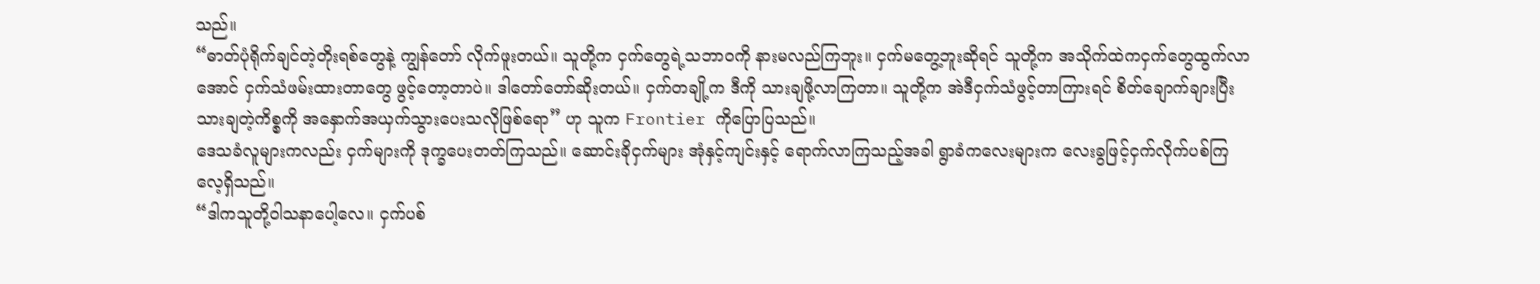သည်။
“ဓာတ်ပုံရိုက်ချင်တဲ့တိုးရစ်တွေနဲ့ ကျွန်တော် လိုက်ဖူးတယ်။ သူတို့က ငှက်တွေရဲ့သဘာဝကို နားမလည်ကြဘူး။ ငှက်မတွေ့ဘူးဆိုရင် သူတို့က အသိုက်ထဲကငှက်တွေထွက်လာအောင် ငှက်သံဖမ်းထားတာတွေ ဖွင့်တော့တာပဲ။ ဒါတော်တော်ဆိုးတယ်။ ငှက်တချို့က ဒီကို သားချဖို့လာကြတာ။ သူတို့က အဲဒီငှက်သံဖွင့်တာကြားရင် စိတ်ချောက်ချားပြီး သားချတဲ့ကိစ္စကို အနှောက်အယှက်သွားပေးသလိုဖြစ်ရော” ဟု သူက Frontier ကိုပြောပြသည်။
ဒေသခံလူများကလည်း ငှက်များကို ဒုက္ခပေးတတ်ကြသည်။ ဆောင်းခိုငှက်များ အုံနှင့်ကျင်းနှင့် ရောက်လာကြသည့်အခါ ရွာခံကလေးများက လေးခွဖြင့်ငှက်လိုက်ပစ်ကြလေ့ရှိသည်။
“ဒါကသူတို့ဝါသနာပေါ့လေ။ ငှက်ပစ်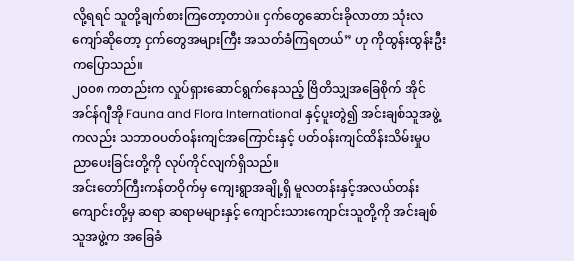လို့ရရင် သူတို့ချက်စားကြတော့တာပဲ။ ငှက်တွေဆောင်းခိုလာတာ သုံးလကျော်ဆိုတော့ ငှက်တွေအများကြီး အသတ်ခံကြရတယ်” ဟု ကိုထွန်းထွန်းဦးကပြောသည်။
၂၀၀၈ ကတည်းက လှုပ်ရှားဆောင်ရွက်နေသည့် ဗြိတိသျှအခြေစိုက် အိုင်အင်န်ဂျီအို Fauna and Flora International နှင့်ပူးတွဲ၍ အင်းချစ်သူအဖွဲ့ကလည်း သဘာဝပတ်ဝန်းကျင်အကြောင်းနှင့် ပတ်ဝန်းကျင်ထိန်းသိမ်းမှုပညာပေးခြင်းတို့ကို လုပ်ကိုင်လျက်ရှိသည်။
အင်းတော်ကြီးကန်တဝိုက်မှ ကျေးရွာအချို့ရှိ မူလတန်းနှင့်အလယ်တန်းကျောင်းတို့မှ ဆရာ ဆရာမများနှင့် ကျောင်းသားကျောင်းသူတို့ကို အင်းချစ်သူအဖွဲ့က အခြေခံ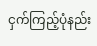ငှက်ကြည့်ပုံနည်း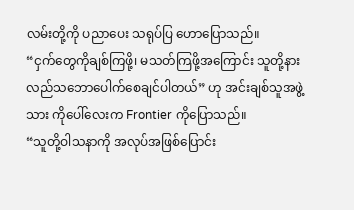လမ်းတို့ကို ပညာပေး သရုပ်ပြ ဟောပြောသည်။
“ငှက်တွေကိုချစ်ကြဖို့၊ မသတ်ကြဖို့အကြောင်း သူတို့နားလည်သဘောပေါက်စေချင်ပါတယ်” ဟု အင်းချစ်သူအဖွဲ့သား ကိုပေါ်လေးက Frontier ကိုပြောသည်။
“သူတို့ဝါသနာကို အလုပ်အဖြစ်ပြောင်း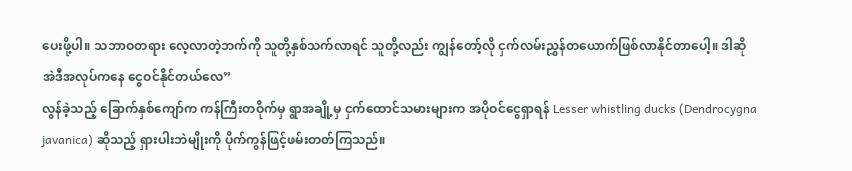ပေးဖို့ပါ။ သဘာဝတရား လေ့လာတဲ့ဘက်ကို သူတို့နှစ်သက်လာရင် သူတို့လည်း ကျွန်တော့်လို ငှက်လမ်းညွှန်တယောက်ဖြစ်လာနိုင်တာပေါ့။ ဒါဆို အဲဒီအလုပ်ကနေ ငွေဝင်နိုင်တယ်လေ”
လွန်ခဲ့သည့် ခြောက်နှစ်ကျော်က ကန်ကြီးတဝိုက်မှ ရွာအချို့မှ ငှက်ထောင်သမားများက အပိုဝင်ငွေရှာရန် Lesser whistling ducks (Dendrocygna javanica) ဆိုသည့် ရှားပါးဘဲမျိုးကို ပိုက်ကွန်ဖြင့်ဖမ်းတတ်ကြသည်။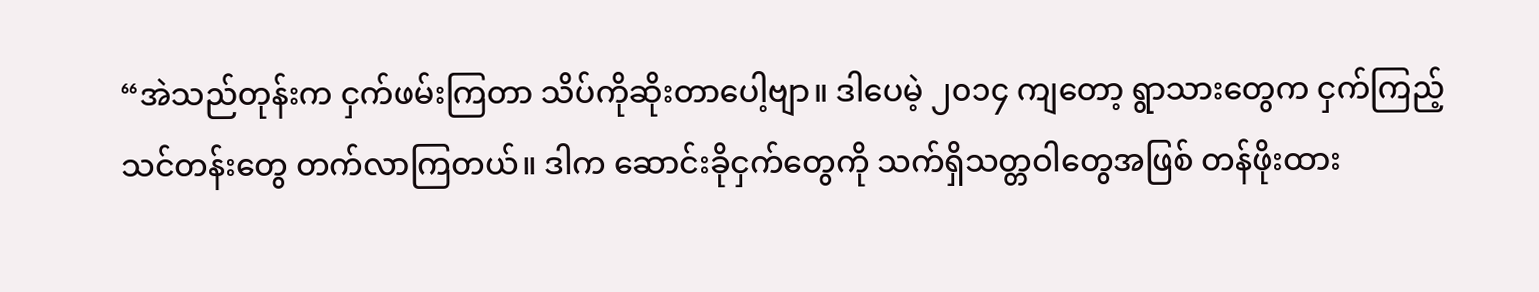“အဲသည်တုန်းက ငှက်ဖမ်းကြတာ သိပ်ကိုဆိုးတာပေါ့ဗျာ။ ဒါပေမဲ့ ၂၀၁၄ ကျတော့ ရွာသားတွေက ငှက်ကြည့်သင်တန်းတွေ တက်လာကြတယ်။ ဒါက ဆောင်းခိုငှက်တွေကို သက်ရှိသတ္တဝါတွေအဖြစ် တန်ဖိုးထား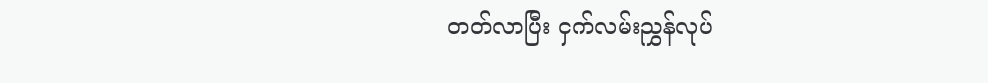တတ်လာပြီး ငှက်လမ်းညွှန်လုပ်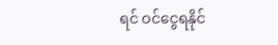ရင် ဝင်ငွေရနိုင်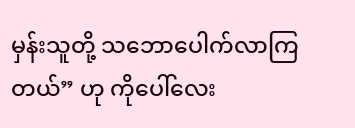မှန်းသူတို့ သဘောပေါက်လာကြတယ်” ဟု ကိုပေါ်လေး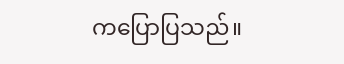ကပြောပြသည်။